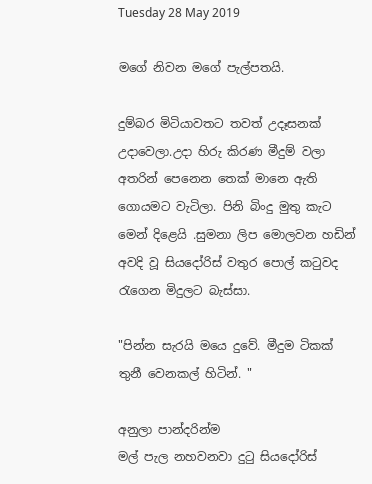Tuesday 28 May 2019

මගේ නිවන මගේ පැල්පතයි.

දුම්බර මිටියාවතට තවත් උදෑසනක් උදාවෙලා.උදා හිරු කිරණ මීදුම් වලා අතරින් පෙනෙන තෙක් මානෙ ඇති  ගොයමට වැටිලා. පිනි බිංදු මුතු කැට මෙන් දිළෙයි .සුමනා ලිප මොලවන හඩින් අවදි වූ සියදෝරිස් වතුර පොල් කටුවද රැගෙන මිදුලට බැස්සා.

"පින්න සැරයි මයෙ දුවේ. මීදුම ටිකක් තුනී වෙනකල් හිටින්. "

අනුලා පාන්දරින්ම
මල් පැල නහවනවා දුටු සියදෝරිස්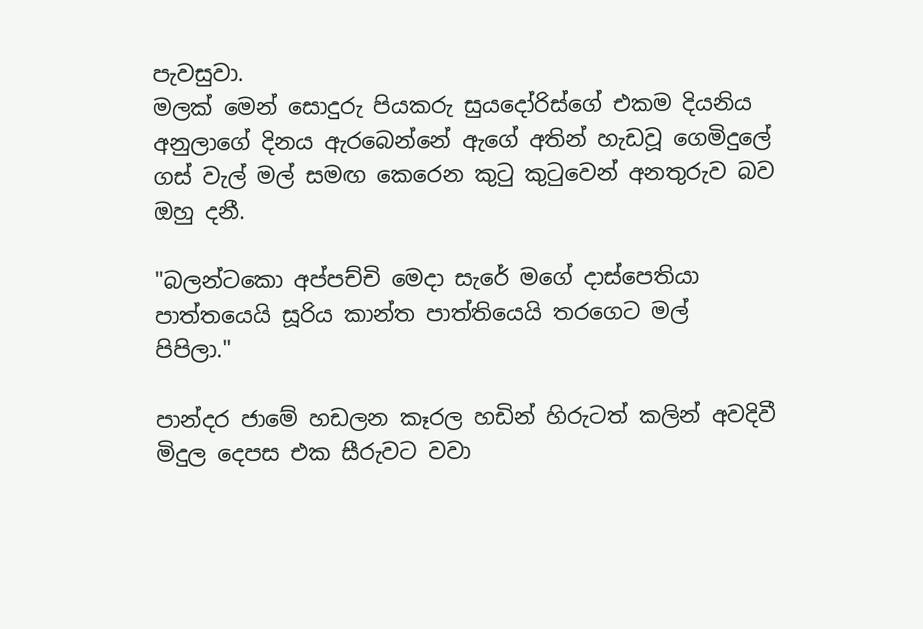පැවසුවා.
මලක් මෙන් සොදුරු පියකරු සුයදෝරිස්ගේ එකම දියනිය අනුලාගේ දිනය ඇරබෙන්නේ ඇගේ අතින් හැඩවූ ගෙමිදුලේ ගස් වැල් මල් සමඟ කෙරෙන කුටු කුටුවෙන් අනතුරුව බව ඔහු දනී.

"බලන්ටකො අප්පච්චි මෙදා සැරේ මගේ දාස්පෙතියා පාත්තයෙයි සූරිය කාන්ත පාත්තියෙයි තරගෙට මල් පිපිලා."

පාන්දර ජාමේ හඩලන කෑරල හඩින් හිරුටත් කලින් අවදිවී මිදුල දෙපස එක සීරුවට වවා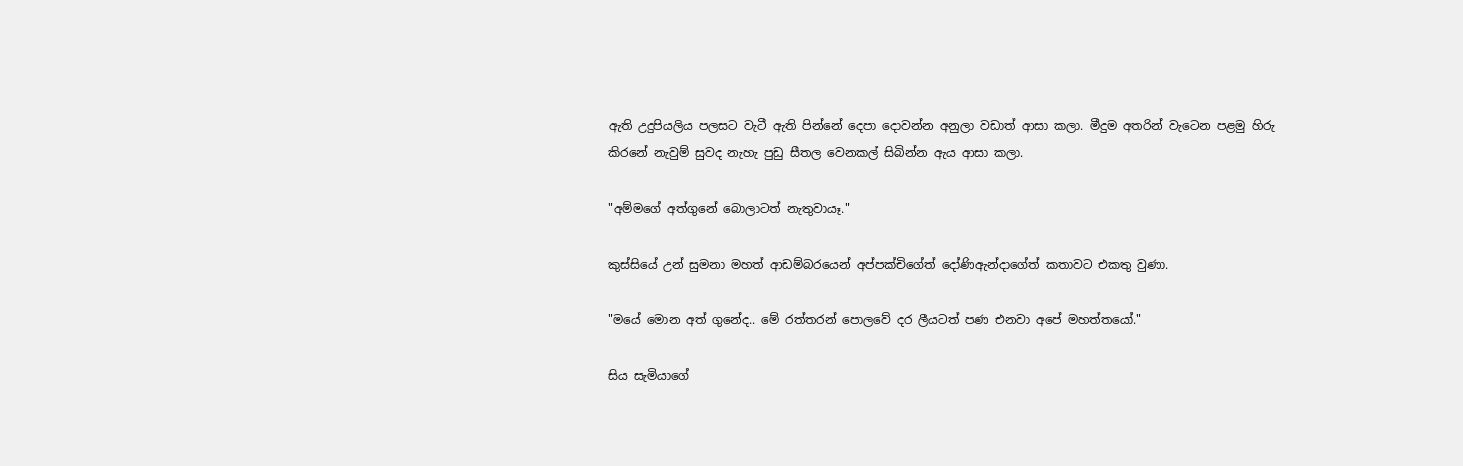ඇති උදුපියලිය පලසට වැටී ඇති පින්නේ දෙපා දොවන්න අනුලා වඩාත් ආසා කලා. මීදුම අතරින් වැටෙන පළමු හිරු කිරනේ නැවුම් සුවද නැහැ පුඩු සීතල වෙනකල් සිබින්න ඇය ආසා කලා.

"අම්මගේ අත්ගුනේ බොලාටත් නැතුවායෑ."

කුස්සියේ උන් සුමනා මහත් ආඩම්බරයෙන් අප්පක්චිගේත් දෝණිඇන්දාගේත් කතාවට එකතු වුණා.

"මයේ මොන අත් ගුනේද.. මේ රත්තරන් පොලවේ දර ලීයටත් පණ එනවා අපේ මහත්තයෝ."

සිය සැමියාගේ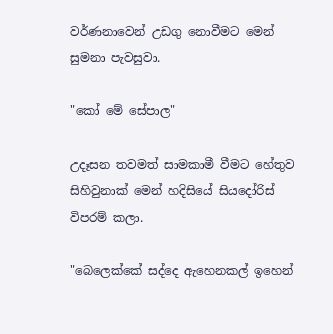වර්ණනාවෙන් උඩගු නොවීමට මෙන් සුමනා පැවසුවා.

"කෝ මේ සේපාල"

උදෑසන තවමත් සාමකාමී වීමට හේතුව සිහිවුනාක් මෙන් හදිසියේ සියදෝරිස් විපරම් කලා.

"බෙලෙක්කේ සද්දෙ ඇහෙනකල් ඉහෙන්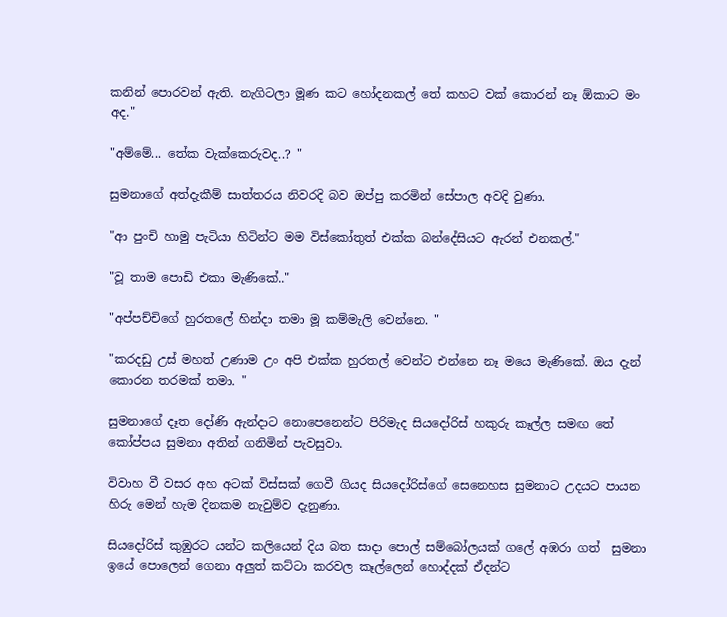කනින් පොරවන් ඇති. නැගිටලා මූණ කට හෝදනකල් තේ කහට වක් කොරන් නෑ ඕකාට මං අද."

"අම්මේ... තේක වැක්කෙරුවද..? "

සුමනාගේ අත්දැකීම් සාත්තරය නිවරදි බව ඔප්පු කරමින් සේපාල අවදි වුණා.

"ආ පුංචි හාමු පැටියා හිටින්ට මම විස්කෝතුත් එක්ක බන්දේසියට ඇරන් එනකල්."

"වූ තාම පොඩි එකා මැණිකේ.."

"අප්පච්චිගේ හුරතලේ හින්දා තමා මූ කම්මැලි වෙන්නෙ. "

"කරදඩු උස් මහත් උණාම උං අපි එක්ක හුරතල් වෙන්ට එන්නෙ නෑ මයෙ මැණිකේ. ඔය දැන් කොරන තරමක් තමා. "

සුමනාගේ දෑත දෝණි ඇන්දාට නොපෙනෙන්ට පිරිමැද සියදෝරිස් හකුරු කෑල්ල සමඟ තේ කෝප්පය සුමනා අතින් ගනිමින් පැවසුවා.

විවාහ වී වසර අහ අටක් විස්සක් ගෙවී ගියද සියදෝරිස්ගේ සෙනෙහස සුමනාට උදයට පායන හිරු මෙන් හැම දිනකම නැවුම්ව දැනුණා.

සියදෝරිස් කුඹුරට යන්ට කලියෙන් දිය බත සාදා පොල් සම්බෝලයක් ගලේ අඹරා ගත්  සුමනා ඉයේ පොලෙන් ගෙනා අලුත් කට්ටා කරවල කෑල්ලෙන් හොද්දක් ඒදන්ට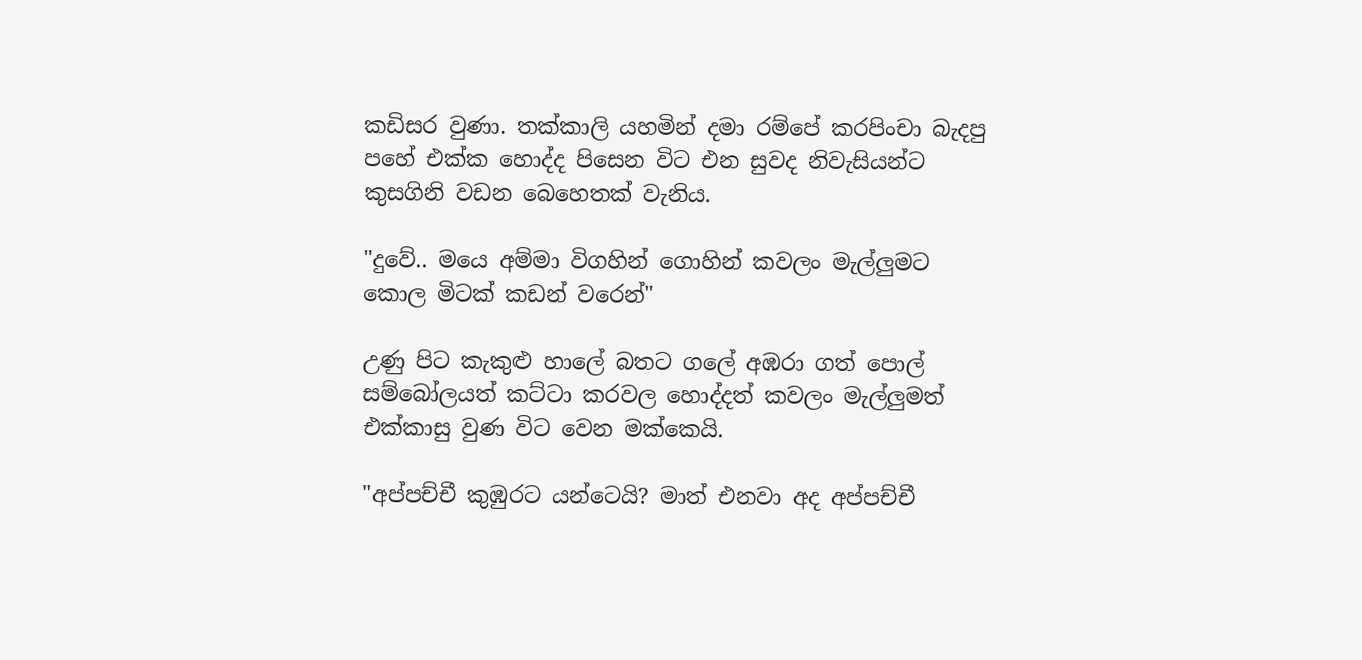කඩිසර වුණා. තක්කාලි යහමින් දමා රම්පේ කරපිංචා බැදපු පහේ එක්ක හොද්ද පිසෙන විට එන සුවද නිවැසියන්ට කුසගිනි වඩන බෙහෙතක් වැනිය.

"දුවේ.. මයෙ අම්මා විගහින් ගොහින් කවලං මැල්ලුමට කොල මිටක් කඩන් වරෙන්"

උණු පිට කැකුළු හාලේ බතට ගලේ අඹරා ගත් පොල් සම්බෝලයත් කට්ටා කරවල හොද්දත් කවලං මැල්ලුමත් එක්කාසු වුණ විට වෙන මක්කෙයි.

"අප්පච්චී කුඹුරට යන්ටෙයි? මාත් එනවා අද අප්පච්චී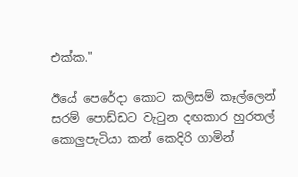එක්ක."

ඊයේ පෙරේදා කොට කලිසම් කෑල්ලෙන් සරම් පොඩ්ඩට වැටුන දඟකාර හුරතල් කොලුපැටියා කන් කෙදිරි ගාමින්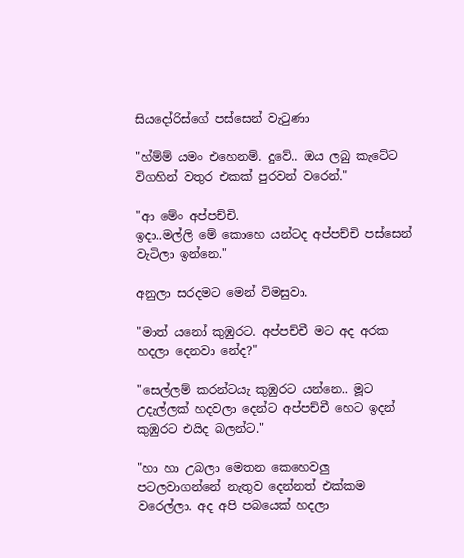සියදෝරිස්ගේ පස්සෙන් වැටුණා

"හ්ම්ම් යමං එහෙනම්. දුවේ.. ඔය ලබු කැටේට  විගහින් වතුර එකක් පුරවන් වරෙන්."

"ආ මේං අප්පච්චි.
ඉදා..මල්ලි මේ කොහෙ යන්ටද අප්පච්චි පස්සෙන් වැටිලා ඉන්නෙ."

අනුලා සරදමට මෙන් විමසුවා.

"මාත් යනෝ කුඹුරට. අප්පච්චී මට අද අරක හදලා දෙනවා නේද?"

"සෙල්ලම් කරන්ටයැ කුඹුරට යන්නෙ.. මූට උදැල්ලක් හදවලා දෙන්ට අප්පච්චී හෙට ඉදන් කුඹුරට එයිද බලන්ට."

"හා හා උබලා මෙතන කෙහෙවලු පටලවාගන්නේ නැතුව දෙන්නත් එක්කම වරෙල්ලා. අද අපි පබයෙක් හදලා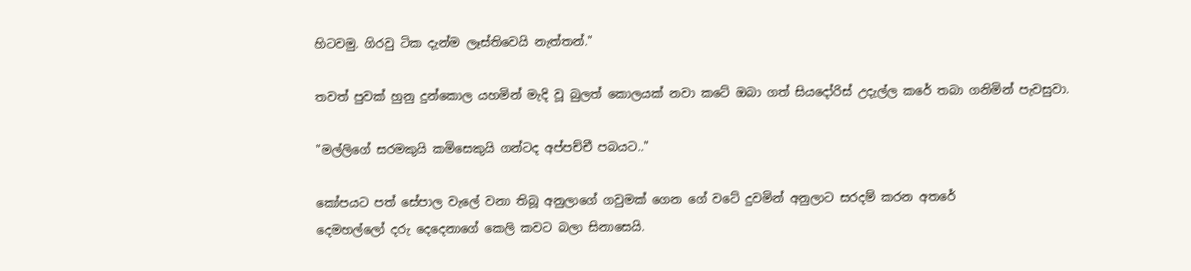හිටවමු. ගිරවු ටික දැන්ම ලෑස්තිවෙයි නැත්තන්."

තවත් පුවක් හුනු දුන්කොල යහමින් මැදි වූ බුලත් කොලයක් නවා කටේ ඔබා ගත් සියදෝරිස් උදැල්ල කරේ තබා ගනිමින් පැවසුවා.

"මල්ලිගේ සරමකුයි කමිසෙකුයි ගන්ටද අප්පච්චී පබයට.."

කෝපයට පත් සේපාල වැලේ වනා තිබූ අනුලාගේ ගවුමක් ගෙන ගේ වටේ දුවමින් අනුලාට සරදම් කරන අතරේ
දෙමහල්ලෝ දරු දෙදෙනාගේ කෙලි කවට බලා සිනාසෙයි.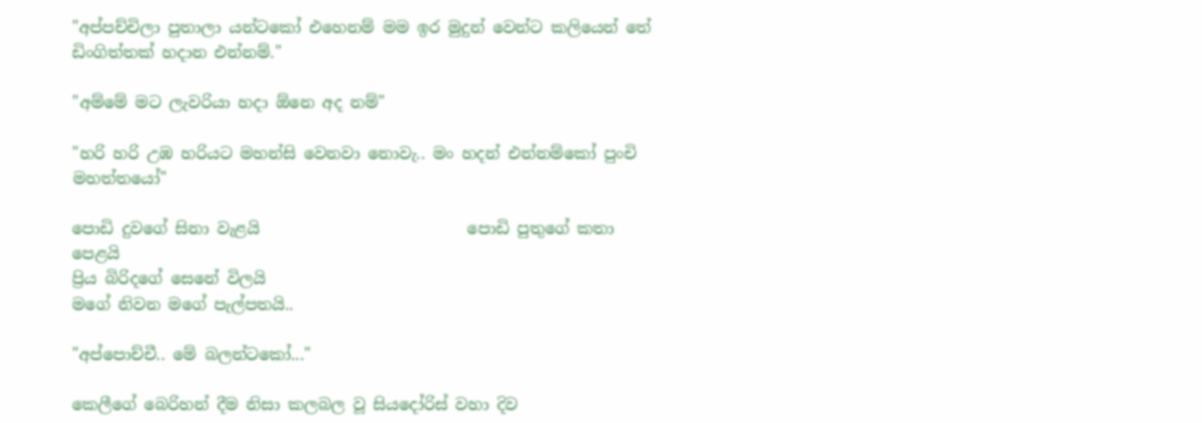"අප්පච්චිලා පුතාලා යන්ටකෝ එහෙනම් මම ඉර මුදුන් වෙන්ට කලියෙන් තේ ඩිංගිත්තක් හදාන එන්නම්."

"අම්මේ මට ලැවරියා හදා ඕනෙ අද නම්"

"හරි හරි උඹ හරියට මහන්සි වෙනවා නොවැ.. මං හදන් එන්නම්කෝ පුංචි මහත්තයෝ"

පොඩි දුවගේ සිනා වැළයි                          පොඩි පුතුගේ කතා පෙළයි
ප්‍රිය බිරිදගේ සෙනේ විලයි
මගේ නිවන මගේ පැල්පතයි..

"අප්පොච්චී.. මේ බලන්ටකෝ..."

කෙලීගේ බෙරිහන් දීම නිසා කලබල වූ සියදෝරිස් වහා දිව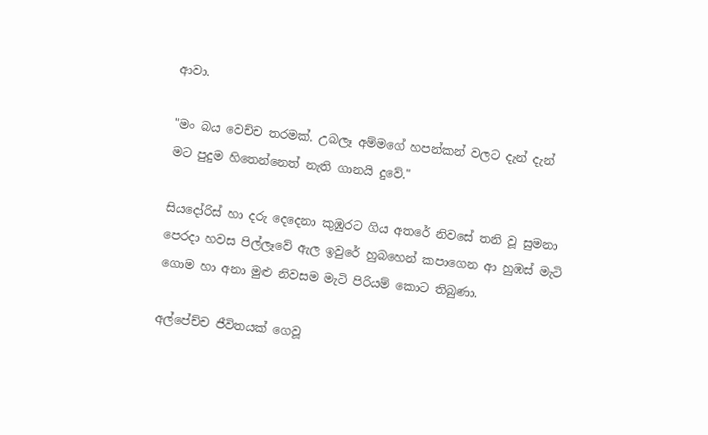ආවා.

"මං බය වෙච්ච තරමක්. උබලෑ අම්මගේ හපන්කන් වලට දැන් දැන් මට පුදුම හිතෙන්නෙත් නැති ගානයි දුවේ."

සියදෝරිස් හා දරු දෙදෙනා කුඹුරට ගිය අතරේ නිවසේ තනි වූ සුමනා පෙරදා හවස පිල්ලෑවේ ඇල ඉවුරේ හුබහෙන් කපාගෙන ආ හුඹස් මැටි ගොම හා අනා මුළු නිවසම මැටි පිරියම් කොට තිබුණා.

අල්පේච්ච ජීවිතයක් ගෙවූ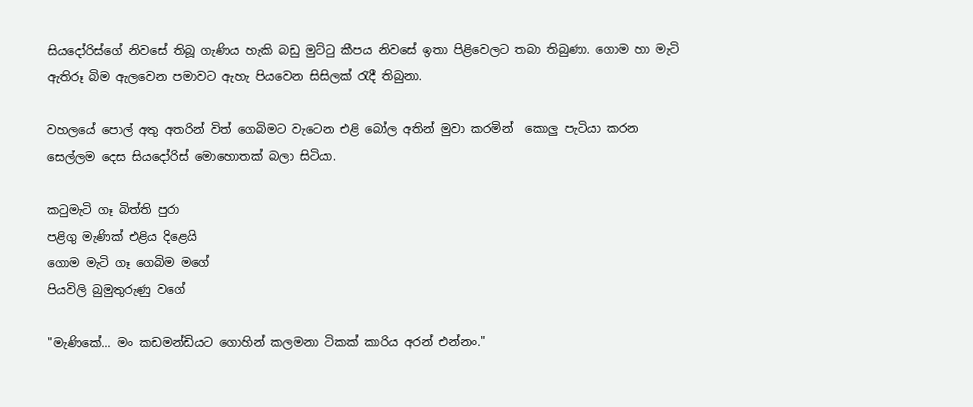සියදෝරිස්ගේ නිවසේ තිබූ ගැණිය හැකි බඩු මුට්ටු කීපය නිවසේ ඉතා පිළිවෙලට තබා තිබුණා. ගොම හා මැටි ඇතිරූ බිම ඇලවෙන පමාවට ඇහැ පියවෙන සිසිලක් රැදී තිබුනා.

වහලයේ පොල් අතු අතරින් විත් ගෙබිමට වැටෙන එළි බෝල අතින් මුවා කරමින්  කොලු පැටියා කරන සෙල්ලම දෙස සියදෝරිස් මොහොතක් බලා සිටියා.

කටුමැටි ගෑ බිත්ති පුරා
පළිගු මැණික් එළිය දිළෙයි
ගොම මැටි ගෑ ගෙබිම මගේ
පියවිලි බුමුතුරුණු වගේ

"මැණිකේ... මං කඩමන්ඩියට ගොහින් කලමනා ටිකක් කාරිය අරන් එන්නං."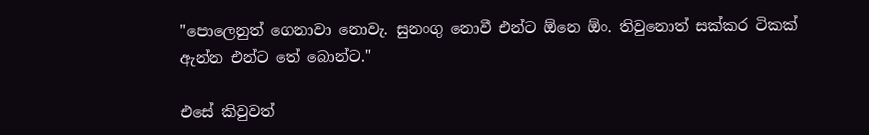"පොලෙනුත් ගෙනාවා නොවැ. සුනංගු නොවී එන්ට ඕනෙ ඕං. තිවුනොත් සක්කර ටිකක් ඇන්න එන්ට තේ බොන්ට."

එසේ කිවුවත්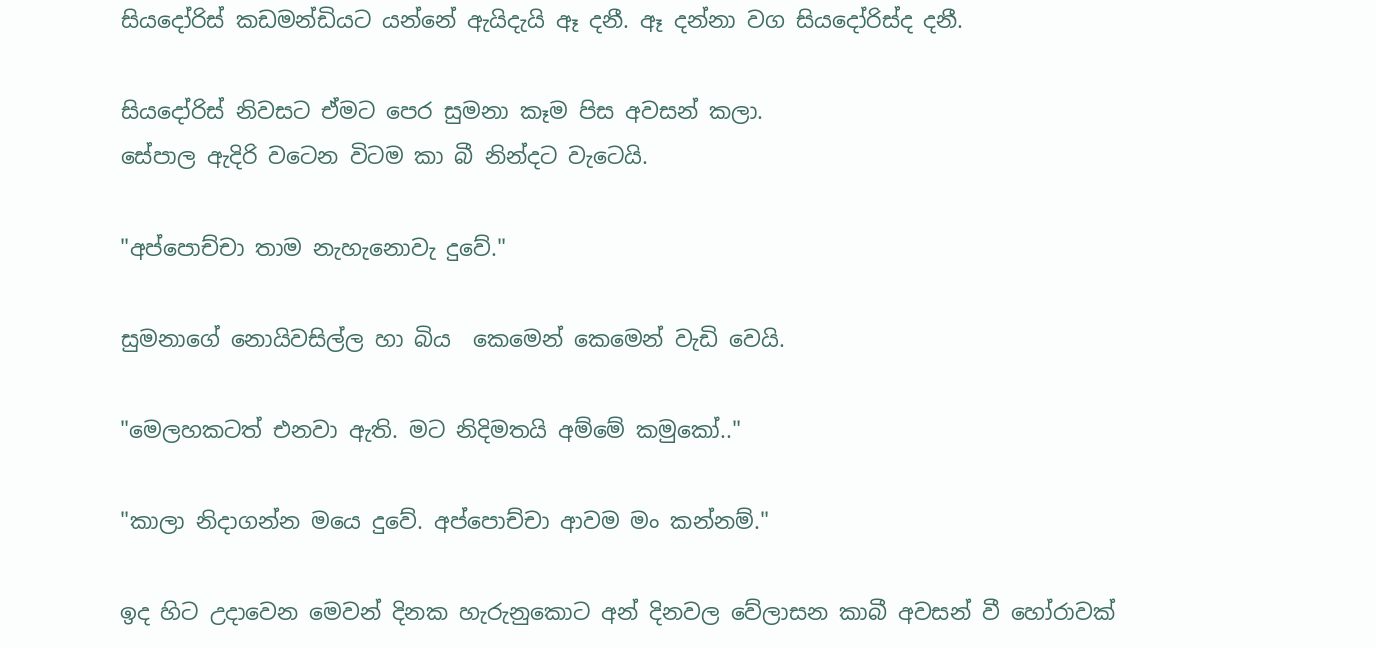සියදෝරිස් කඩමන්ඩියට යන්නේ ඇයිදැයි ඈ දනී. ඈ දන්නා වග සියදෝරිස්ද දනී.

සියදෝරිස් නිවසට ඒමට පෙර සුමනා කෑම පිස අවසන් කලා.
සේපාල ඇදිරි වටෙන විටම කා බී නින්දට වැටෙයි.

"අප්පොච්චා තාම නැහැනොවැ දුවේ."

සුමනාගේ නොයිවසිල්ල හා බිය  කෙමෙන් කෙමෙන් වැඩි වෙයි.

"මෙලහකටත් එනවා ඇති. මට නිදිමතයි අම්මේ කමුකෝ.."

"කාලා නිදාගන්න මයෙ දුවේ. අප්පොච්චා ආවම මං කන්නම්."

ඉද හිට උදාවෙන මෙවන් දිනක හැරුනුකොට අන් දිනවල වේලාසන කාබී අවසන් වී හෝරාවක්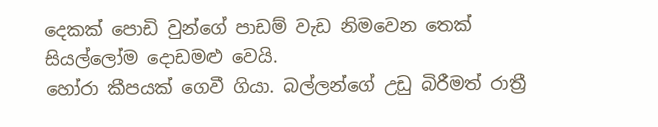දෙකක් පොඩි වුන්ගේ පාඩම් වැඩ නිමවෙන තෙක් සියල්ලෝම දොඩමළු වෙයි.
හෝරා කීපයක් ගෙවී ගියා. බල්ලන්ගේ උඩු බිරීමත් රාත්‍රී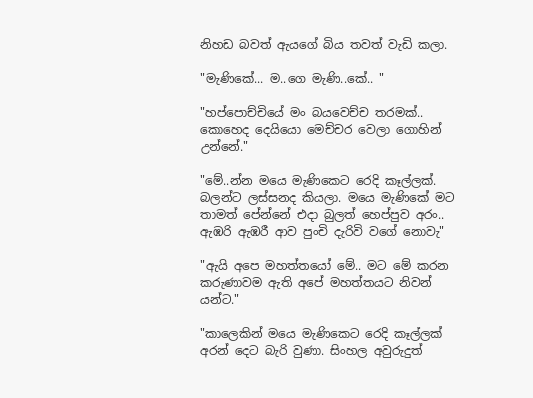නිහඩ බවත් ඇයගේ බිය තවත් වැඩි කලා.

"මැණිකේ... ම..ගෙ මැණි..කේ.. "

"හප්පොච්චියේ මං බයවෙච්ච තරමක්.. කොහෙද දෙයියො මෙච්චර වෙලා ගොහින් උන්නේ."

"මේ..න්න මයෙ මැණිකෙට රෙදි කෑල්ලක්. බලන්ට ලස්සනද කියලා. මයෙ මැණිකේ මට තාමත් පේන්නේ එදා බුලත් හෙප්පුව අරං.. ඇඹරි ඇඹරී ආව පුංචි දැරිවි වගේ නොවැ"

"ඇයි අපෙ මහත්තයෝ මේ.. මට මේ කරන කරුණාවම ඇති අපේ මහත්තයට නිවන් යන්ට."

"කාලෙකින් මයෙ මැණිකෙට රෙදි කෑල්ලක් අරන් දෙට බැරි වුණා. සිංහල අවුරුදුත්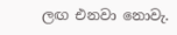ලඟ එනවා නොවැ.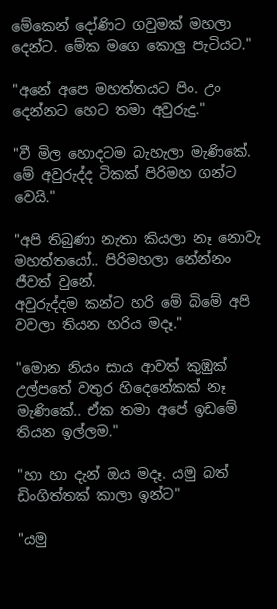මේකෙන් දෝණිට ගවුමක් මහලා දෙන්ට. මේක මගෙ කොලු පැටියට."

"අනේ අපෙ මහත්තයට පිං. උං දෙන්නට හෙට තමා අවුරුදු."

"වී මිල හොදටම බැහැලා මැණිකේ. මේ අවුරුද්ද ටිකක් පිරිමහ ගන්ට වෙයි."

"අපි තිබුණා නැතා කියලා නෑ නොවැ මහත්තයෝ.. පිරිමහලා නේන්නං ජීවත් වුනේ.
අවුරුද්දම කන්ට හරි මේ බිමේ අපි වවලා තියන හරිය මදෑ."

"මොන නියං සාය ආවත් කුඹුක් උල්පතේ වතුර හිදෙනේකක් නෑ මැණිකේ.. ඒක තමා අපේ ඉඩමේ තියන ඉල්ලම."

"හා හා දැන් ඔය මදෑ. යමු බත් ඩිංගිත්තක් කාලා ඉන්ට"

"යමු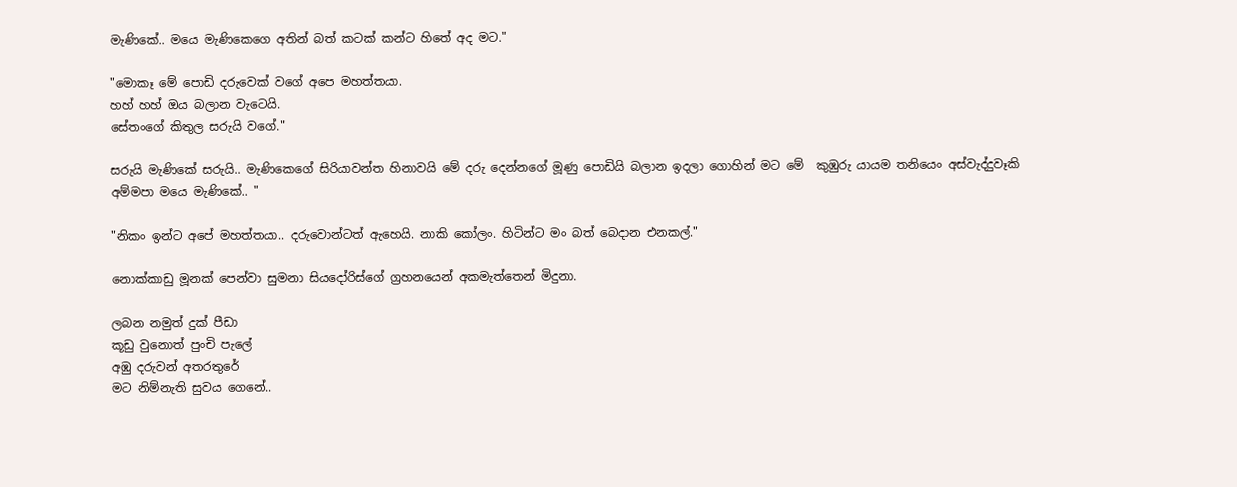මැණිකේ.. මයෙ මැණිකෙගෙ අතින් බත් කටක් කන්ට හිතේ අද මට."

"මොකෑ මේ පොඩි දරුවෙක් වගේ අපෙ මහත්තයා.
හහ් හහ් ඔය බලාන වැටෙයි.
සේතංගේ කිතුල සරුයි වගේ."

සරුයි මැණිකේ සරුයි.. මැණිකෙගේ සිරියාවන්ත හිනාවයි මේ දරු දෙන්නගේ මූණු පොඩියි බලාන ඉදලා ගොහින් මට මේ  කුඹුරු යායම තනියෙං අස්වැද්දුවෑකි අම්මපා මයෙ මැණිකේ.. "

"නිකං ඉන්ට අපේ මහත්තයා.. දරුවොන්ටත් ඇහෙයි. නාකි කෝලං. හිටින්ට මං බත් බෙදාන එනකල්."

නොක්කාඩු මූනක් පෙන්වා සුමනා සියදෝරිස්ගේ ග්‍රහනයෙන් අකමැත්තෙන් මිදුනා.

ලබන නමුත් දුක් පීඩා
කූඩු වුනොත් පුංචි පැලේ
අඹු දරුවන් අතරතුරේ
මට නිම්නැති සුවය ගෙනේ..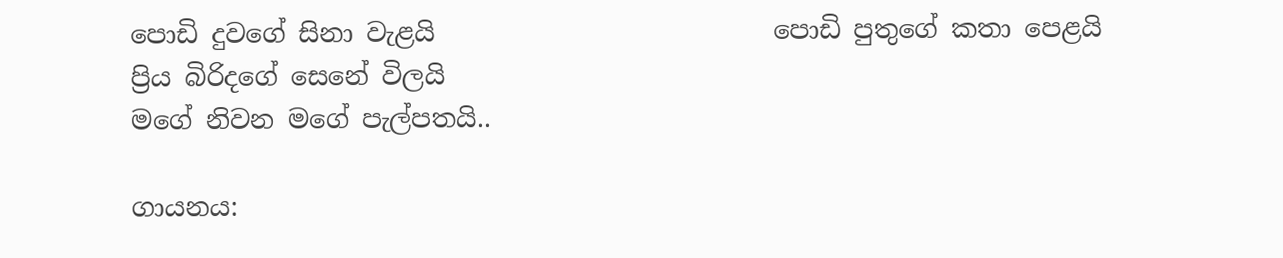පොඩි දුවගේ සිනා වැළයි                          පොඩි පුතුගේ කතා පෙළයි
ප්‍රිය බිරිදගේ සෙනේ විලයි
මගේ නිවන මගේ පැල්පතයි..

ගායනය: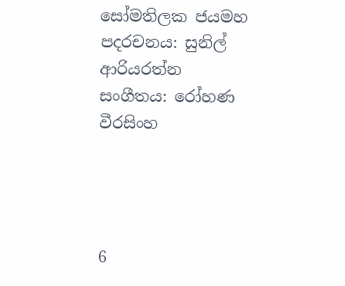සෝමතිලක ජයමහ
පදරචනය: සුනිල් ආරියරත්න
සංගීතය: රෝහණ වීරසිංහ




6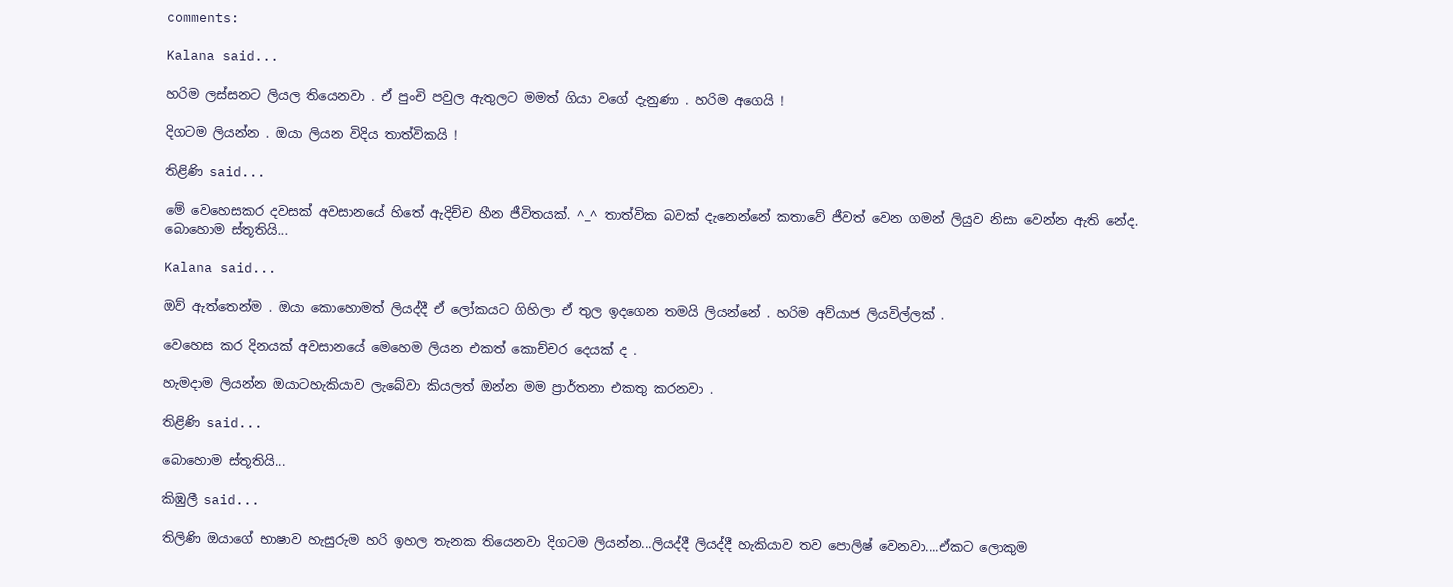comments:

Kalana said...

හරිම ලස්සනට ලියල තියෙනවා . ඒ පුංචි පවුල ඇතුලට මමත් ගියා වගේ දැනුණා . හරිම අගෙයි !

දිගටම ලියන්න . ඔයා ලියන විදිය තාත්විකයි !

තිළිණි said...

මේ වෙහෙසකර දවසක් අවසානයේ හිතේ ඇදිච්ච හීන ජීවිතයක්. ^_^ තාත්වික බවක් දැනෙන්නේ කතාවේ ජීවත් වෙන ගමන් ලියුව නිසා වෙන්න ඇති නේද. බොහොම ස්තූතියි...

Kalana said...

ඔව් ඇත්තෙන්ම . ඔයා කොහොමත් ලියද්දී ඒ ලෝකයට ගිහිලා ඒ තුල ඉදගෙන තමයි ලියන්නේ . හරිම අව්යාජ ලියවිල්ලක් .

වෙහෙස කර දිනයක් අවසානයේ මෙහෙම ලියන එකත් කොච්චර දෙයක් ද .

හැමදාම ලියන්න ඔයාටහැකියාව ලැබේවා කියලත් ඔන්න මම ප්‍රාර්තනා එකතු කරනවා .

තිළිණි said...

බොහොම ස්තූතියි...

කිඹුලී said...

තිලිණි ඔයාගේ භාෂාව හැසුරුම හරි ඉහල තැනක තියෙනවා දිගටම ලියන්න...ලියද්දී ලියද්දී හැකියාව තව පොලිෂ් වෙනවා....ඒකට ලොකුම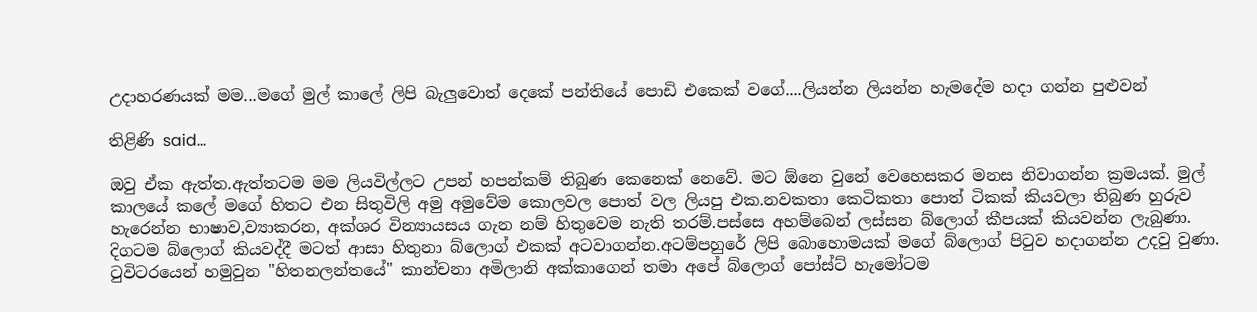උදාහරණයක් මම...මගේ මුල් කාලේ ලිපි බැලුවොත් දෙකේ පන්තියේ පොඩි එකෙක් වගේ....ලියන්න ලියන්න හැමදේම හදා ගන්න පුළුවන්

තිළිණි said...

ඔවු ඒක ඇත්ත.ඇත්තටම මම ලියවිල්ලට උපන් හපන්කම් තිබුණ කෙනෙක් නෙවේ. මට ඕනෙ වුනේ වෙහෙසකර මනස නිවාගන්න ක්‍රමයක්. මුල් කාලයේ කලේ මගේ හිතට එන සිතුවිලි අමු අමුවේම කොලවල පොත් වල ලියපු එක.නවකතා කෙටිකතා පොත් ටිකක් කියවලා තිබුණ හුරුව හැරෙන්න භාෂාව,ව්‍යාකරන, අක්ශර වින්‍යායසය ගැන නම් හිතුවෙම නැති තරම්.පස්සෙ අහම්බෙන් ලස්සන බ්ලොග් කීපයක් කියවන්න ලැබුණා. දිගටම බ්ලොග් කියවද්දී මටත් ආසා හිතුනා බ්ලොග් එකක් අටවාගන්න.අටම්පහුරේ ලිපි බොහොමයක් මගේ බ්ලොග් පිටුව හදාගන්න උදවු වුණා. ටුවිටරයෙන් හමුවුන "හිතනලන්තයේ" කාන්චනා අමිලානි අක්කාගෙන් තමා අපේ බ්ලොග් පෝස්ට් හැමෝටම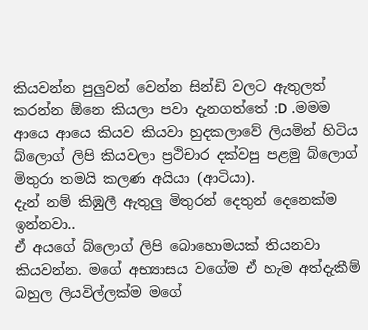කියවන්න පුලුවන් වෙන්න සින්ඩි වලට ඇතුලත් කරන්න ඕනෙ කියලා පවා දැනගත්තේ :D .මමම ආයෙ ආයෙ කියව කියවා හුදකලාවේ ලියමින් හිටිය බ්ලොග් ලිපි කියවලා ප්‍රථිචාර දක්වපු පළමු බ්ලොග් මිතුරා තමයි කලණ අයියා (ආටියා).
දැන් නම් කිඹුලී ඇතුලු මිතුරන් දෙතුන් දෙනෙක්ම ඉන්නවා..
ඒ අයගේ බ්ලොග් ලිපි බොහොමයක් තියනවා කියවන්න. මගේ අභ්‍යාසය වගේම ඒ හැම අත්දැකීම් බහුල ලියවිල්ලක්ම මගේ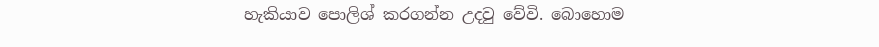හැකියාව පොලිශ් කරගන්න උදවු වේවි. බොහොම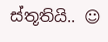ස්තූතියි.. ☺